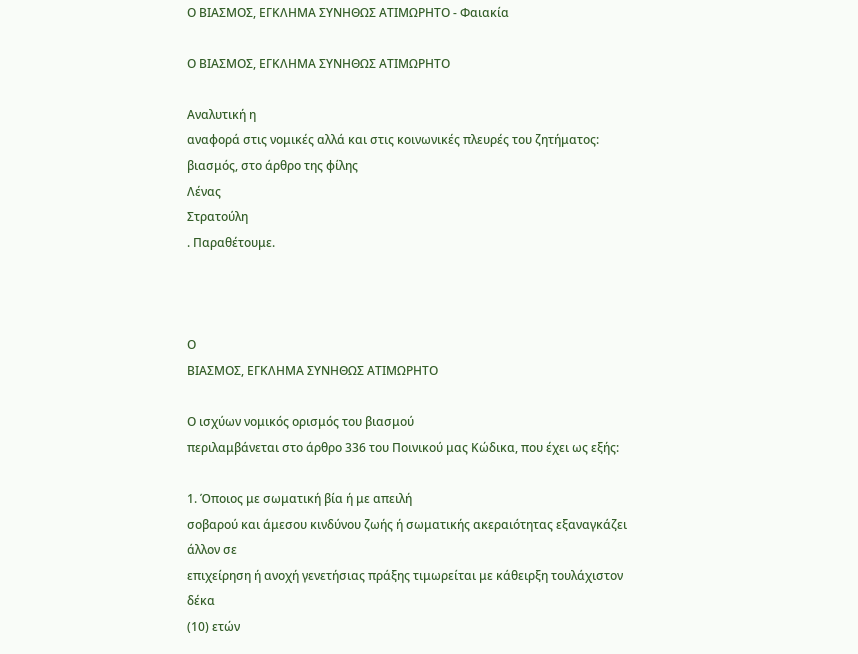Ο ΒΙΑΣΜΟΣ, ΕΓΚΛΗΜΑ ΣΥΝΗΘΩΣ ΑΤΙΜΩΡΗΤΟ - Φαιακία

Ο ΒΙΑΣΜΟΣ, ΕΓΚΛΗΜΑ ΣΥΝΗΘΩΣ ΑΤΙΜΩΡΗΤΟ

Αναλυτική η
αναφορά στις νομικές αλλά και στις κοινωνικές πλευρές του ζητήματος: βιασμός, στο άρθρο της φίλης
Λένας
Στρατούλη
. Παραθέτουμε.



Ο
ΒΙΑΣΜΟΣ, ΕΓΚΛΗΜΑ ΣΥΝΗΘΩΣ ΑΤΙΜΩΡΗΤΟ

Ο ισχύων νομικός ορισμός του βιασμού
περιλαμβάνεται στο άρθρο 336 του Ποινικού μας Κώδικα, που έχει ως εξής:

1. Όποιος με σωματική βία ή με απειλή
σοβαρού και άμεσου κινδύνου ζωής ή σωματικής ακεραιότητας εξαναγκάζει άλλον σε
επιχείρηση ή ανοχή γενετήσιας πράξης τιμωρείται με κάθειρξη τουλάχιστον δέκα
(10) ετών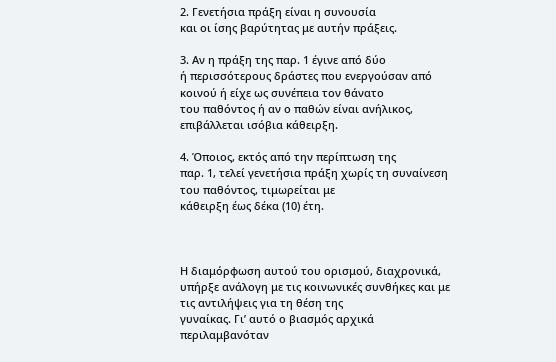2. Γενετήσια πράξη είναι η συνουσία
και οι ίσης βαρύτητας με αυτήν πράξεις.

3. Αν η πράξη της παρ. 1 έγινε από δύο
ή περισσότερους δράστες που ενεργούσαν από κοινού ή είχε ως συνέπεια τον θάνατο
του παθόντος ή αν ο παθών είναι ανήλικος, επιβάλλεται ισόβια κάθειρξη.

4. Όποιος, εκτός από την περίπτωση της
παρ. 1, τελεί γενετήσια πράξη χωρίς τη συναίνεση του παθόντος, τιμωρείται με
κάθειρξη έως δέκα (10) έτη.



Η διαμόρφωση αυτού του ορισμού, διαχρονικά,
υπήρξε ανάλογη με τις κοινωνικές συνθήκες και με τις αντιλήψεις για τη θέση της
γυναίκας. Γι’ αυτό ο βιασμός αρχικά περιλαμβανόταν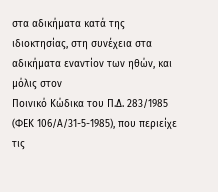στα αδικήματα κατά της
ιδιοκτησίας, στη συνέχεια στα αδικήματα εναντίον των ηθών, και μόλις στον
Ποινικό Κώδικα του Π.Δ. 283/1985 (ΦΕΚ 106/Α/31-5-1985), που περιείχε τις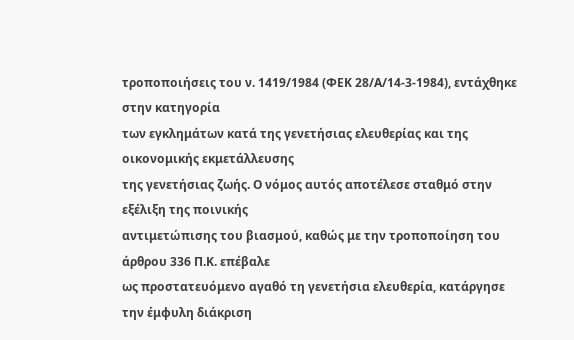τροποποιήσεις του ν. 1419/1984 (ΦΕΚ 28/Α/14-3-1984), εντάχθηκε στην κατηγορία
των εγκλημάτων κατά της γενετήσιας ελευθερίας και της οικονομικής εκμετάλλευσης
της γενετήσιας ζωής. Ο νόμος αυτός αποτέλεσε σταθμό στην εξέλιξη της ποινικής
αντιμετώπισης του βιασμού, καθώς με την τροποποίηση του άρθρου 336 Π.Κ. επέβαλε
ως προστατευόμενο αγαθό τη γενετήσια ελευθερία, κατάργησε την έμφυλη διάκριση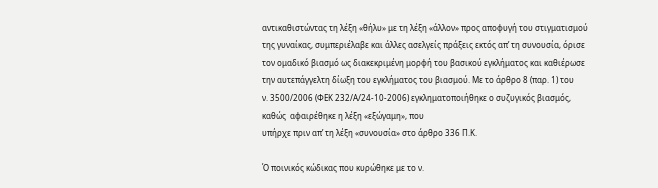αντικαθιστώντας τη λέξη «θήλυ» με τη λέξη «άλλον» προς αποφυγή του στιγματισμού
της γυναίκας, συμπεριέλαβε και άλλες ασελγείς πράξεις εκτός απ’ τη συνουσία, όρισε
τον ομαδικό βιασμό ως διακεκριμένη μορφή του βασικού εγκλήματος και καθιέρωσε
την αυτεπάγγελτη δίωξη του εγκλήματος του βιασμού. Με το άρθρο 8 (παρ. 1) του
ν. 3500/2006 (ΦΕΚ 232/Α/24-10-2006) εγκληματοποιήθηκε ο συζυγικός βιασμός,
καθώς  αφαιρέθηκε η λέξη «εξώγαμη», που
υπήρχε πριν απ’ τη λέξη «συνουσία» στο άρθρο 336 Π.Κ.

Ό ποινικός κώδικας που κυρώθηκε με το ν.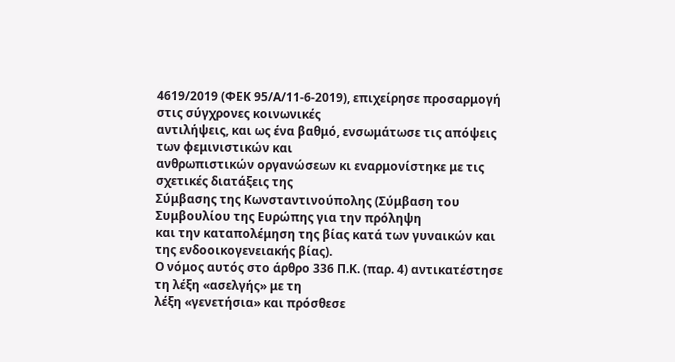4619/2019 (ΦΕΚ 95/Α/11-6-2019), επιχείρησε προσαρμογή στις σύγχρονες κοινωνικές
αντιλήψεις, και ως ένα βαθμό, ενσωμάτωσε τις απόψεις των φεμινιστικών και
ανθρωπιστικών οργανώσεων κι εναρμονίστηκε με τις σχετικές διατάξεις της
Σύμβασης της Κωνσταντινούπολης (Σύμβαση του Συμβουλίου της Ευρώπης για την πρόληψη
και την καταπολέμηση της βίας κατά των γυναικών και της ενδοοικογενειακής βίας).
Ο νόμος αυτός στο άρθρο 336 Π.Κ. (παρ. 4) αντικατέστησε τη λέξη «ασελγής» με τη
λέξη «γενετήσια» και πρόσθεσε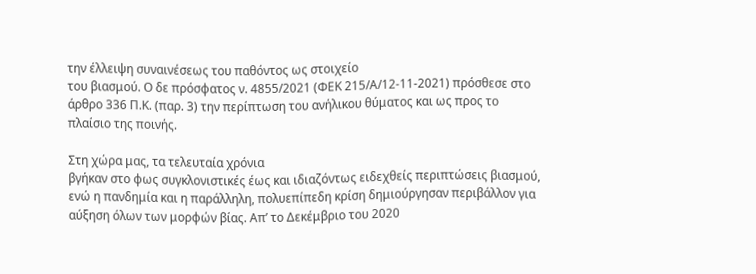την έλλειψη συναινέσεως του παθόντος ως στοιχείο
του βιασμού. Ο δε πρόσφατος ν. 4855/2021 (ΦΕΚ 215/Α/12-11-2021) πρόσθεσε στο
άρθρο 336 Π.Κ. (παρ. 3) την περίπτωση του ανήλικου θύματος και ως προς το
πλαίσιο της ποινής.

Στη χώρα μας, τα τελευταία χρόνια
βγήκαν στο φως συγκλονιστικές έως και ιδιαζόντως ειδεχθείς περιπτώσεις βιασμού,
ενώ η πανδημία και η παράλληλη, πολυεπίπεδη κρίση δημιούργησαν περιβάλλον για
αύξηση όλων των μορφών βίας. Απ’ το Δεκέμβριο του 2020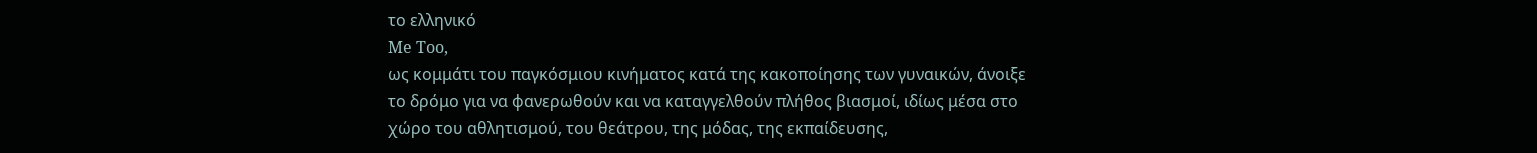το ελληνικό
Me Too,
ως κομμάτι του παγκόσμιου κινήματος κατά της κακοποίησης των γυναικών, άνοιξε
το δρόμο για να φανερωθούν και να καταγγελθούν πλήθος βιασμοί, ιδίως μέσα στο
χώρο του αθλητισμού, του θεάτρου, της μόδας, της εκπαίδευσης,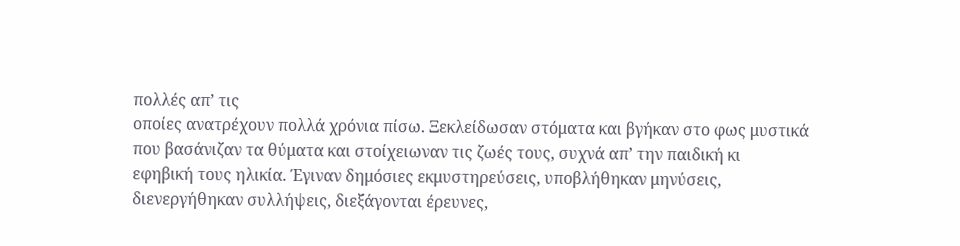πολλές απ’ τις
οποίες ανατρέχουν πολλά χρόνια πίσω. Ξεκλείδωσαν στόματα και βγήκαν στο φως μυστικά
που βασάνιζαν τα θύματα και στοίχειωναν τις ζωές τους, συχνά απ’ την παιδική κι
εφηβική τους ηλικία. Έγιναν δημόσιες εκμυστηρεύσεις, υποβλήθηκαν μηνύσεις,
διενεργήθηκαν συλλήψεις, διεξάγονται έρευνες,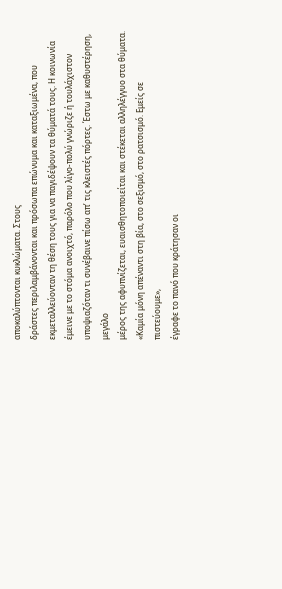αποκαλύπτονται κυκλώματα. Στους
δράστες περιλαμβάνονται και πρόσωπα επώνυμα και καταξιωμένα, που
εκμεταλλεύονταν τη θέση τους για να παγιδέψουν τα θύματά τους. Η κοινωνία
έμεινε με το στόμα ανοιχτό, παρόλο που λίγο-πολύ γνώριζε ή τουλάχιστον
υποψιαζόταν τι συνέβαινε πίσω απ’ τις κλειστές πόρτες. Έστω με καθυστέρηση, μεγάλο
μέρος της αφυπνίζεται, ευαισθητοποιείται και στέκεται αλληλέγγυο στα θύματα.
«Καμία μόνη απέναντι στη βία, στο σεξισμό, στο ρατσισμό. Εμείς σε πιστεύουμε»,
έγραφε το πανό που κράτησαν οι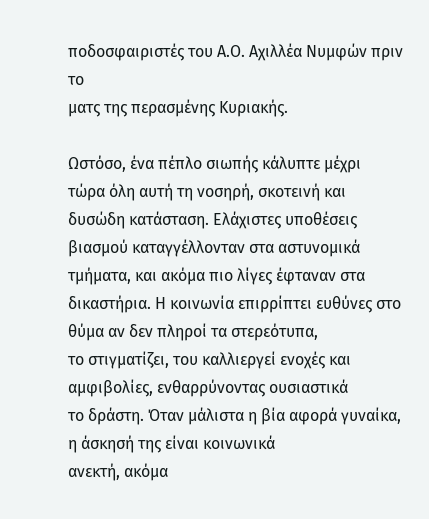ποδοσφαιριστές του Α.Ο. Αχιλλέα Νυμφών πριν το
ματς της περασμένης Κυριακής.

Ωστόσο, ένα πέπλο σιωπής κάλυπτε μέχρι
τώρα όλη αυτή τη νοσηρή, σκοτεινή και δυσώδη κατάσταση. Ελάχιστες υποθέσεις
βιασμού καταγγέλλονταν στα αστυνομικά τμήματα, και ακόμα πιο λίγες έφταναν στα
δικαστήρια. Η κοινωνία επιρρίπτει ευθύνες στο θύμα αν δεν πληροί τα στερεότυπα,
το στιγματίζει, του καλλιεργεί ενοχές και αμφιβολίες, ενθαρρύνοντας ουσιαστικά
το δράστη. Όταν μάλιστα η βία αφορά γυναίκα, η άσκησή της είναι κοινωνικά
ανεκτή, ακόμα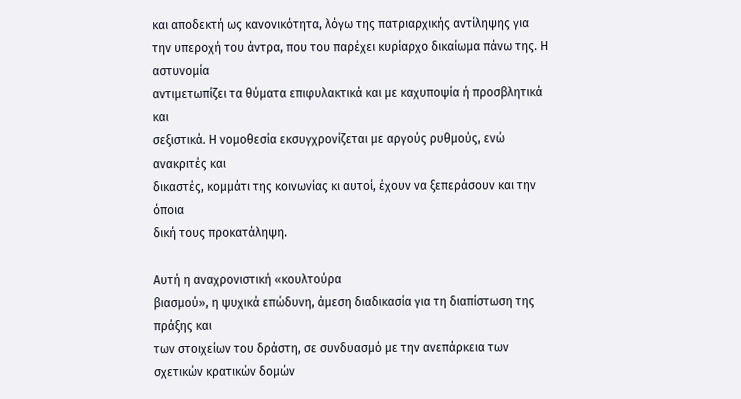και αποδεκτή ως κανονικότητα, λόγω της πατριαρχικής αντίληψης για
την υπεροχή του άντρα, που του παρέχει κυρίαρχο δικαίωμα πάνω της. Η αστυνομία
αντιμετωπίζει τα θύματα επιφυλακτικά και με καχυποψία ή προσβλητικά και
σεξιστικά. Η νομοθεσία εκσυγχρονίζεται με αργούς ρυθμούς, ενώ ανακριτές και
δικαστές, κομμάτι της κοινωνίας κι αυτοί, έχουν να ξεπεράσουν και την όποια
δική τους προκατάληψη.

Αυτή η αναχρονιστική «κουλτούρα
βιασμού», η ψυχικά επώδυνη, άμεση διαδικασία για τη διαπίστωση της πράξης και
των στοιχείων του δράστη, σε συνδυασμό με την ανεπάρκεια των σχετικών κρατικών δομών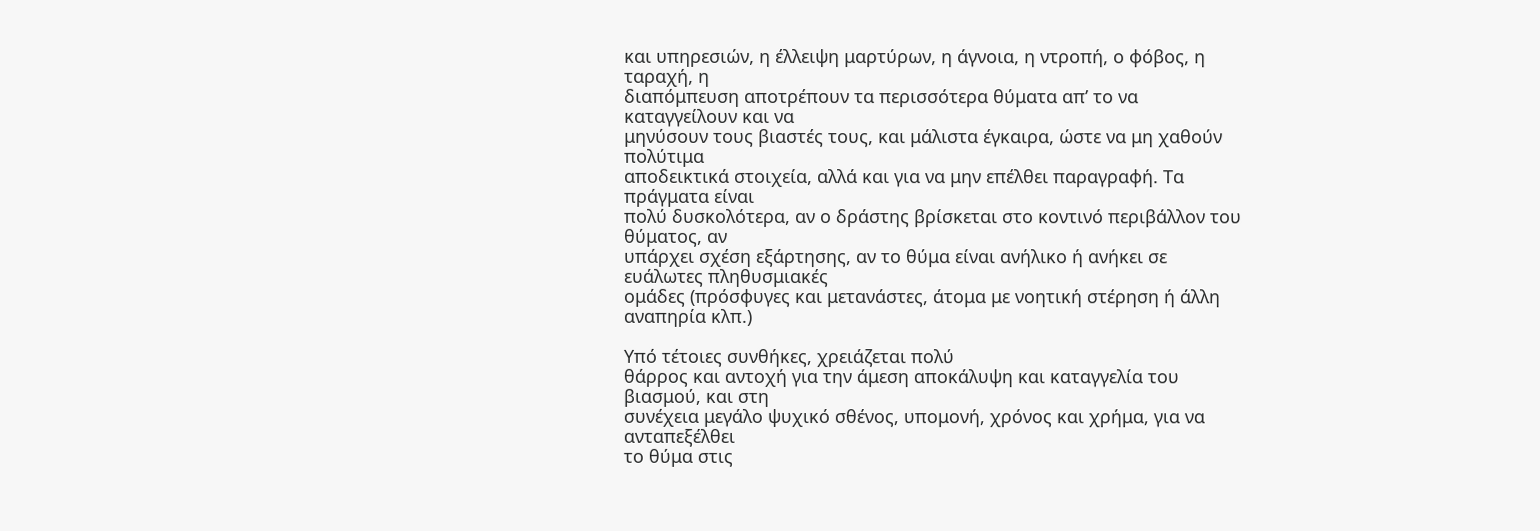και υπηρεσιών, η έλλειψη μαρτύρων, η άγνοια, η ντροπή, ο φόβος, η ταραχή, η
διαπόμπευση αποτρέπουν τα περισσότερα θύματα απ’ το να καταγγείλουν και να
μηνύσουν τους βιαστές τους, και μάλιστα έγκαιρα, ώστε να μη χαθούν πολύτιμα
αποδεικτικά στοιχεία, αλλά και για να μην επέλθει παραγραφή. Τα πράγματα είναι
πολύ δυσκολότερα, αν ο δράστης βρίσκεται στο κοντινό περιβάλλον του θύματος, αν
υπάρχει σχέση εξάρτησης, αν το θύμα είναι ανήλικο ή ανήκει σε ευάλωτες πληθυσμιακές
ομάδες (πρόσφυγες και μετανάστες, άτομα με νοητική στέρηση ή άλλη αναπηρία κλπ.)

Υπό τέτοιες συνθήκες, χρειάζεται πολύ
θάρρος και αντοχή για την άμεση αποκάλυψη και καταγγελία του βιασμού, και στη
συνέχεια μεγάλο ψυχικό σθένος, υπομονή, χρόνος και χρήμα, για να ανταπεξέλθει
το θύμα στις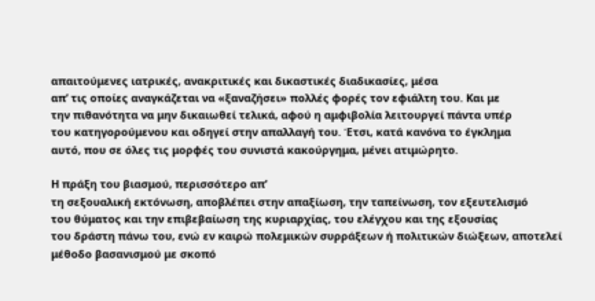απαιτούμενες ιατρικές, ανακριτικές και δικαστικές διαδικασίες, μέσα
απ’ τις οποίες αναγκάζεται να «ξαναζήσει» πολλές φορές τον εφιάλτη του. Και με
την πιθανότητα να μην δικαιωθεί τελικά, αφού η αμφιβολία λειτουργεί πάντα υπέρ
του κατηγορούμενου και οδηγεί στην απαλλαγή του. Έτσι, κατά κανόνα το έγκλημα
αυτό, που σε όλες τις μορφές του συνιστά κακούργημα, μένει ατιμώρητο.

Η πράξη του βιασμού, περισσότερο απ’
τη σεξουαλική εκτόνωση, αποβλέπει στην απαξίωση, την ταπείνωση, τον εξευτελισμό
του θύματος και την επιβεβαίωση της κυριαρχίας, του ελέγχου και της εξουσίας
του δράστη πάνω του, ενώ εν καιρώ πολεμικών συρράξεων ή πολιτικών διώξεων, αποτελεί
μέθοδο βασανισμού με σκοπό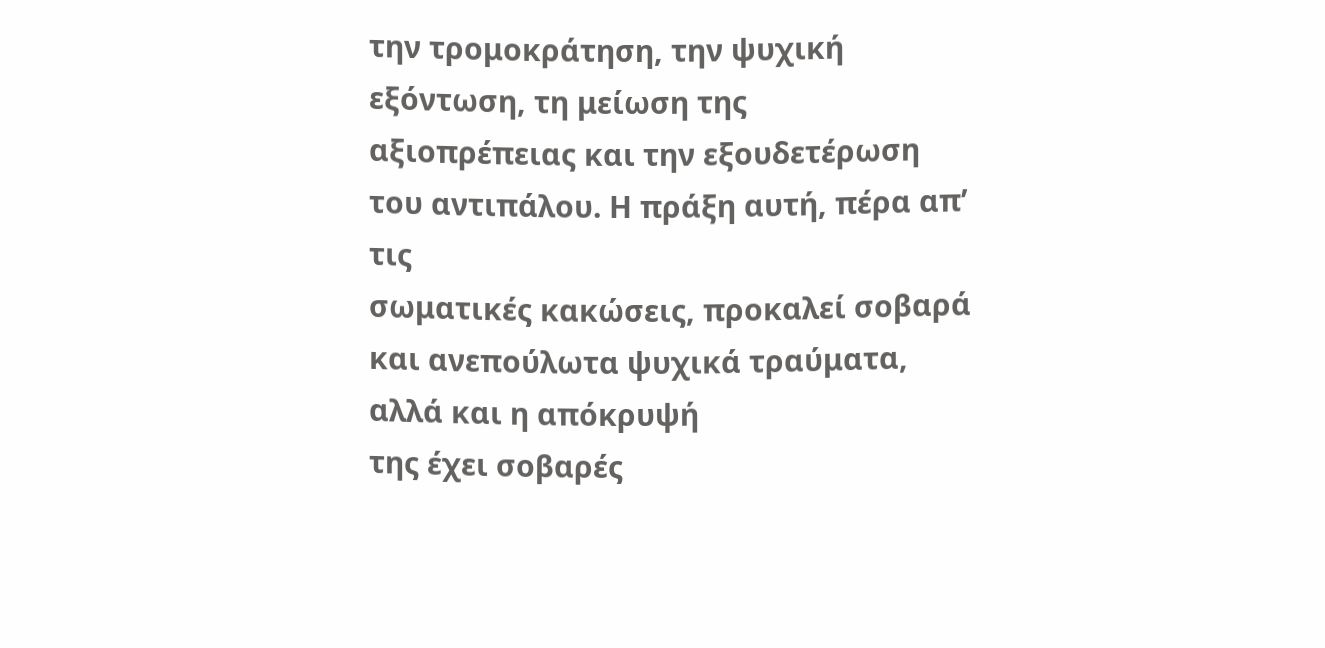την τρομοκράτηση, την ψυχική εξόντωση, τη μείωση της
αξιοπρέπειας και την εξουδετέρωση του αντιπάλου. Η πράξη αυτή, πέρα απ’ τις
σωματικές κακώσεις, προκαλεί σοβαρά και ανεπούλωτα ψυχικά τραύματα, αλλά και η απόκρυψή
της έχει σοβαρές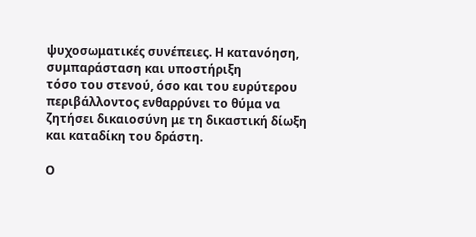ψυχοσωματικές συνέπειες. Η κατανόηση, συμπαράσταση και υποστήριξη
τόσο του στενού, όσο και του ευρύτερου περιβάλλοντος ενθαρρύνει το θύμα να
ζητήσει δικαιοσύνη με τη δικαστική δίωξη και καταδίκη του δράστη.

Ο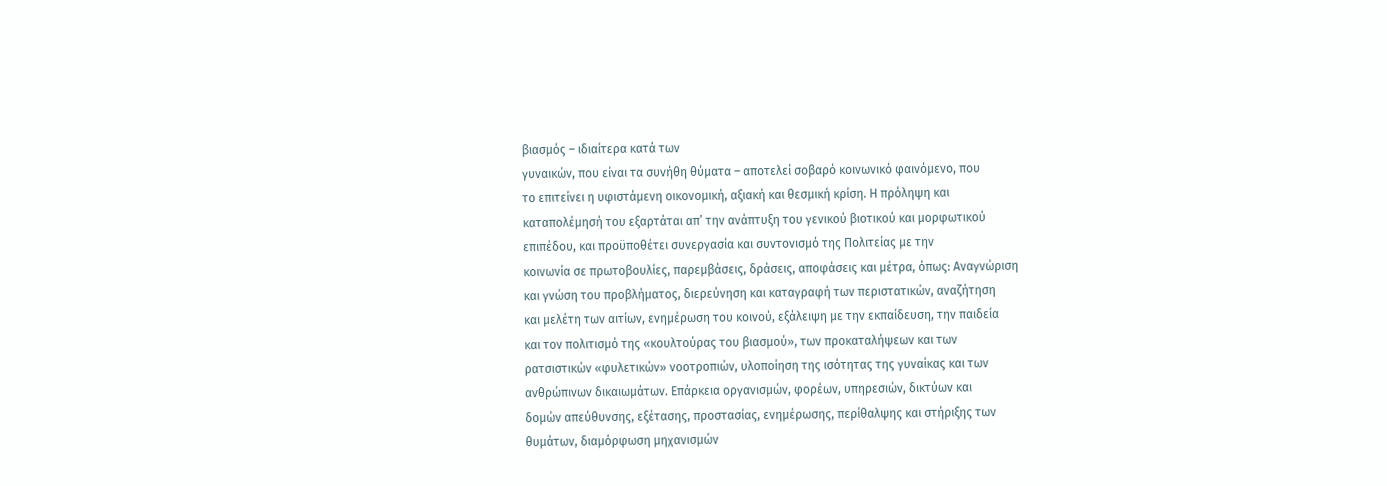βιασμός – ιδιαίτερα κατά των
γυναικών, που είναι τα συνήθη θύματα – αποτελεί σοβαρό κοινωνικό φαινόμενο, που
το επιτείνει η υφιστάμενη οικονομική, αξιακή και θεσμική κρίση. Η πρόληψη και
καταπολέμησή του εξαρτάται απ’ την ανάπτυξη του γενικού βιοτικού και μορφωτικού
επιπέδου, και προϋποθέτει συνεργασία και συντονισμό της Πολιτείας με την
κοινωνία σε πρωτοβουλίες, παρεμβάσεις, δράσεις, αποφάσεις και μέτρα, όπως: Αναγνώριση
και γνώση του προβλήματος, διερεύνηση και καταγραφή των περιστατικών, αναζήτηση
και μελέτη των αιτίων, ενημέρωση του κοινού, εξάλειψη με την εκπαίδευση, την παιδεία
και τον πολιτισμό της «κουλτούρας του βιασμού», των προκαταλήψεων και των
ρατσιστικών «φυλετικών» νοοτροπιών, υλοποίηση της ισότητας της γυναίκας και των
ανθρώπινων δικαιωμάτων. Επάρκεια οργανισμών, φορέων, υπηρεσιών, δικτύων και
δομών απεύθυνσης, εξέτασης, προστασίας, ενημέρωσης, περίθαλψης και στήριξης των
θυμάτων, διαμόρφωση μηχανισμών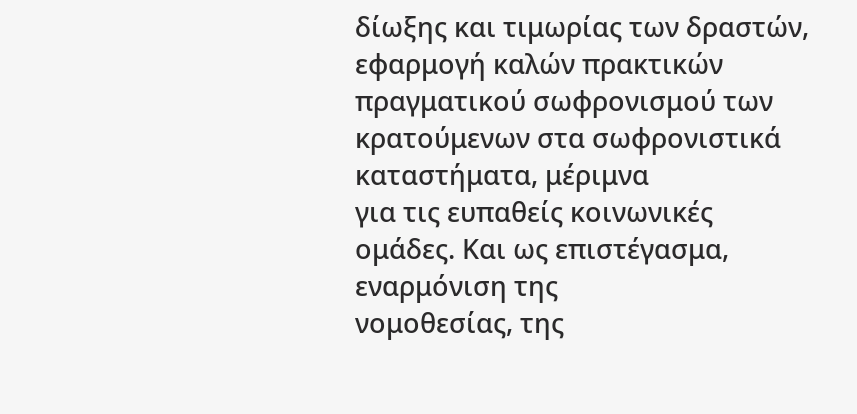δίωξης και τιμωρίας των δραστών, εφαρμογή καλών πρακτικών
πραγματικού σωφρονισμού των κρατούμενων στα σωφρονιστικά καταστήματα, μέριμνα
για τις ευπαθείς κοινωνικές ομάδες. Και ως επιστέγασμα, εναρμόνιση της
νομοθεσίας, της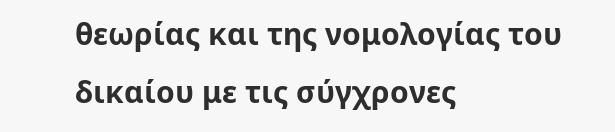θεωρίας και της νομολογίας του δικαίου με τις σύγχρονες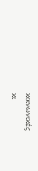κοινωνικές
κι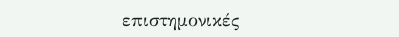επιστημονικές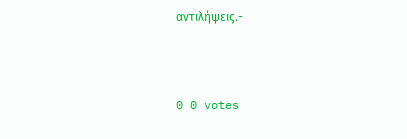αντιλήψεις.-



0 0 votes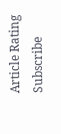Article Rating
Subscribe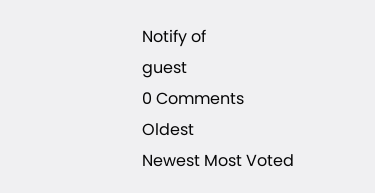Notify of
guest
0 Comments
Oldest
Newest Most Voted